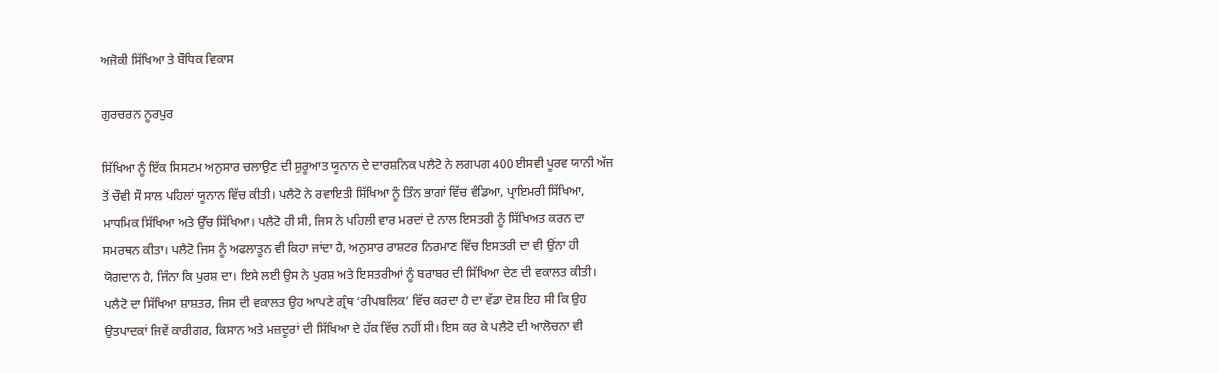ਅਜੋਕੀ ਸਿੱਖਿਆ ਤੇ ਬੌਧਿਕ ਵਿਕਾਸ

ਗੁਰਚਰਨ ਨੂਰਪੁਰ

ਸਿੱਖਿਆ ਨੂੰ ਇੱਕ ਸਿਸਟਮ ਅਨੁਸਾਰ ਚਲਾਉਣ ਦੀ ਸ਼ੁਰੂਆਤ ਯੂਨਾਨ ਦੇ ਦਾਰਸ਼ਨਿਕ ਪਲੈਟੋ ਨੇ ਲਗਪਗ 400 ਈਸਵੀ ਪੂਰਵ ਯਾਨੀ ਅੱਜ ਤੋਂ ਚੌਵੀ ਸੌ ਸਾਲ ਪਹਿਲਾਂ ਯੂਨਾਨ ਵਿੱਚ ਕੀਤੀ। ਪਲੈਟੋ ਨੇ ਰਵਾਇਤੀ ਸਿੱਖਿਆ ਨੂੰ ਤਿੰਨ ਭਾਗਾਂ ਵਿੱਚ ਵੰਡਿਆ, ਪ੍ਰਾਇਮਰੀ ਸਿੱਖਿਆ, ਮਾਧਮਿਕ ਸਿੱਖਿਆ ਅਤੇ ਉੱਚ ਸਿੱਖਿਆ। ਪਲੈਟੋ ਹੀ ਸੀ, ਜਿਸ ਨੇ ਪਹਿਲੀ ਵਾਰ ਮਰਦਾਂ ਦੇ ਨਾਲ ਇਸਤਰੀ ਨੂੰ ਸਿੱਖਿਅਤ ਕਰਨ ਦਾ ਸਮਰਥਨ ਕੀਤਾ। ਪਲੈਟੋ ਜਿਸ ਨੂੰ ਅਫਲਾਤੂਨ ਵੀ ਕਿਹਾ ਜਾਂਦਾ ਹੈ, ਅਨੁਸਾਰ ਰਾਸ਼ਟਰ ਨਿਰਮਾਣ ਵਿੱਚ ਇਸਤਰੀ ਦਾ ਵੀ ਉਂਨਾ ਹੀ ਯੋਗਦਾਨ ਹੈ, ਜਿੰਨਾ ਕਿ ਪੁਰਸ਼ ਦਾ। ਇਸੇ ਲਈ ਉਸ ਨੇ ਪੁਰਸ਼ ਅਤੇ ਇਸਤਰੀਆਂ ਨੂੰ ਬਰਾਬਰ ਦੀ ਸਿੱਖਿਆ ਦੇਣ ਦੀ ਵਕਾਲਤ ਕੀਤੀ। ਪਲੈਟੋ ਦਾ ਸਿੱਖਿਆ ਸ਼ਾਸ਼ਤਰ, ਜਿਸ ਦੀ ਵਕਾਲਤ ਉਹ ਆਪਣੇ ਗ੍ਰੰਥ ‘ਰੀਪਬਲਿਕ’ ਵਿੱਚ ਕਰਦਾ ਹੈ ਦਾ ਵੱਡਾ ਦੋਸ਼ ਇਹ ਸੀ ਕਿ ਉਹ ਉਤਪਾਦਕਾਂ ਜਿਵੇਂ ਕਾਰੀਗਰ, ਕਿਸਾਨ ਅਤੇ ਮਜ਼ਦੂਰਾਂ ਦੀ ਸਿੱਖਿਆ ਦੇ ਹੱਕ ਵਿੱਚ ਨਹੀਂ ਸੀ। ਇਸ ਕਰ ਕੇ ਪਲੈਟੋ ਦੀ ਆਲੋਚਨਾ ਵੀ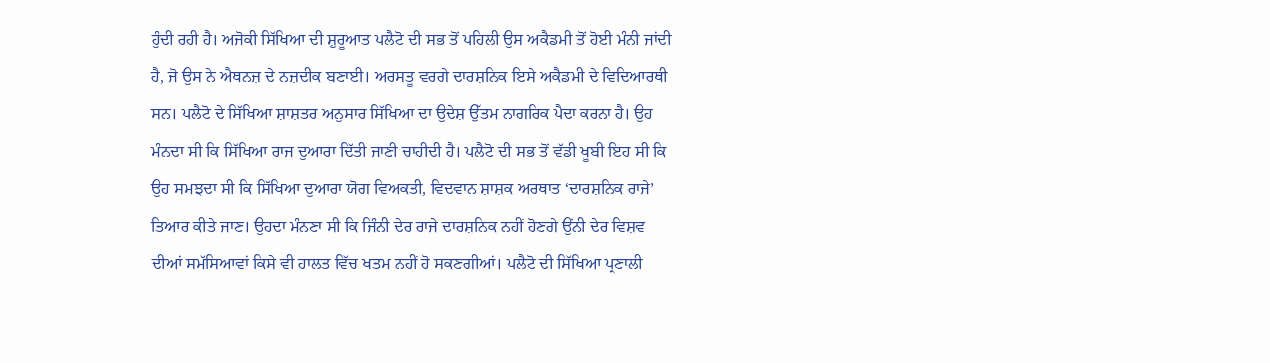ਹੁੰਦੀ ਰਹੀ ਹੈ। ਅਜੋਕੀ ਸਿੱਖਿਆ ਦੀ ਸ਼ੁਰੂਆਤ ਪਲੈਟੋ ਦੀ ਸਭ ਤੋਂ ਪਹਿਲੀ ਉਸ ਅਕੈਡਮੀ ਤੋਂ ਹੋਈ ਮੰਨੀ ਜਾਂਦੀ ਹੈ, ਜੋ ਉਸ ਨੇ ਐਥਨਜ਼ ਦੇ ਨਜ਼ਦੀਕ ਬਣਾਈ। ਅਰਸਤੂ ਵਰਗੇ ਦਾਰਸ਼ਨਿਕ ਇਸੇ ਅਕੈਡਮੀ ਦੇ ਵਿਦਿਆਰਥੀ ਸਨ। ਪਲੈਟੋ ਦੇ ਸਿੱਖਿਆ ਸ਼ਾਸ਼ਤਰ ਅਨੁਸਾਰ ਸਿੱਖਿਆ ਦਾ ਉਦੇਸ਼ ਉੱਤਮ ਨਾਗਰਿਕ ਪੈਦਾ ਕਰਨਾ ਹੈ। ਉਹ ਮੰਨਦਾ ਸੀ ਕਿ ਸਿੱਖਿਆ ਰਾਜ ਦੁਆਰਾ ਦਿੱਤੀ ਜਾਣੀ ਚਾਹੀਦੀ ਹੈ। ਪਲੈਟੋ ਦੀ ਸਭ ਤੋਂ ਵੱਡੀ ਖੂਬੀ ਇਹ ਸੀ ਕਿ ਉਹ ਸਮਝਦਾ ਸੀ ਕਿ ਸਿੱਖਿਆ ਦੁਆਰਾ ਯੋਗ ਵਿਅਕਤੀ, ਵਿਦਵਾਨ ਸ਼ਾਸ਼ਕ ਅਰਥਾਤ ‘ਦਾਰਸ਼ਨਿਕ ਰਾਜੇ’ ਤਿਆਰ ਕੀਤੇ ਜਾਣ। ਉਹਦਾ ਮੰਨਣਾ ਸੀ ਕਿ ਜਿੰਨੀ ਦੇਰ ਰਾਜੇ ਦਾਰਸ਼ਨਿਕ ਨਹੀਂ ਹੋਣਗੇ ਉਂਨੀ ਦੇਰ ਵਿਸ਼ਵ ਦੀਆਂ ਸਮੱਸਿਆਵਾਂ ਕਿਸੇ ਵੀ ਹਾਲਤ ਵਿੱਚ ਖਤਮ ਨਹੀਂ ਹੋ ਸਕਣਗੀਆਂ। ਪਲੈਟੋ ਦੀ ਸਿੱਖਿਆ ਪ੍ਰਣਾਲੀ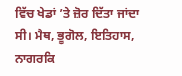ਵਿੱਚ ਖੇਡਾਂ ’ਤੇ ਜ਼ੋਰ ਦਿੱਤਾ ਜਾਂਦਾ ਸੀ। ਮੈਥ, ਭੂਗੋਲ, ਇਤਿਹਾਸ, ਨਾਗਰਕਿ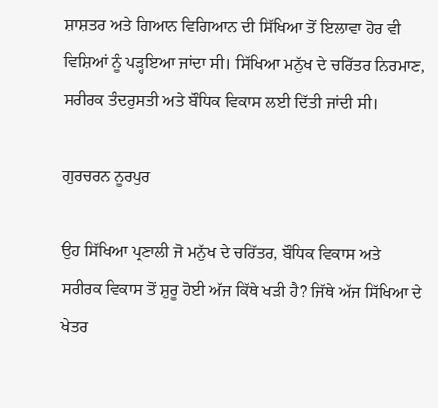ਸ਼ਾਸ਼ਤਰ ਅਤੇ ਗਿਆਨ ਵਿਗਿਆਨ ਦੀ ਸਿੱਖਿਆ ਤੋਂ ਇਲਾਵਾ ਹੋਰ ਵੀ ਵਿਸ਼ਿਆਂ ਨੂੰ ਪੜ੍ਹਇਆ ਜਾਂਦਾ ਸੀ। ਸਿੱਖਿਆ ਮਨੁੱਖ ਦੇ ਚਰਿੱਤਰ ਨਿਰਮਾਣ, ਸਰੀਰਕ ਤੰਦਰੁਸਤੀ ਅਤੇ ਬੌਧਿਕ ਵਿਕਾਸ ਲਈ ਦਿੱਤੀ ਜਾਂਦੀ ਸੀ।

ਗੁਰਚਰਨ ਨੂਰਪੁਰ

ਉਹ ਸਿੱਖਿਆ ਪ੍ਰਣਾਲੀ ਜੋ ਮਨੁੱਖ ਦੇ ਚਰਿੱਤਰ, ਬੌਧਿਕ ਵਿਕਾਸ ਅਤੇ ਸਰੀਰਕ ਵਿਕਾਸ ਤੋਂ ਸ਼ੁਰੂ ਹੋਈ ਅੱਜ ਕਿੱਥੇ ਖੜੀ ਹੈ? ਜਿੱਥੇ ਅੱਜ ਸਿੱਖਿਆ ਦੇ ਖੇਤਰ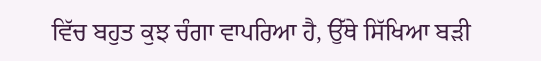ਵਿੱਚ ਬਹੁਤ ਕੁਝ ਚੰਗਾ ਵਾਪਰਿਆ ਹੈ, ਉੱਥੇ ਸਿੱਖਿਆ ਬੜੀ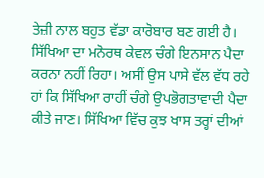ਤੇਜ਼ੀ ਨਾਲ ਬਹੁਤ ਵੱਡਾ ਕਾਰੋਬਾਰ ਬਣ ਗਈ ਹੈ। ਸਿੱਖਿਆ ਦਾ ਮਨੋਰਥ ਕੇਵਲ ਚੰਗੇ ਇਨਸਾਨ ਪੈਦਾ ਕਰਨਾ ਨਹੀਂ ਰਿਹਾ। ਅਸੀਂ ਉਸ ਪਾਸੇ ਵੱਲ ਵੱਧ ਰਹੇ ਹਾਂ ਕਿ ਸਿੱਖਿਆ ਰਾਹੀਂ ਚੰਗੇ ਉਪਭੋਗਤਾਵਾਦੀ ਪੈਦਾ ਕੀਤੇ ਜਾਣ। ਸਿੱਖਿਆ ਵਿੱਚ ਕੁਝ ਖਾਸ ਤਰ੍ਹਾਂ ਦੀਆਂ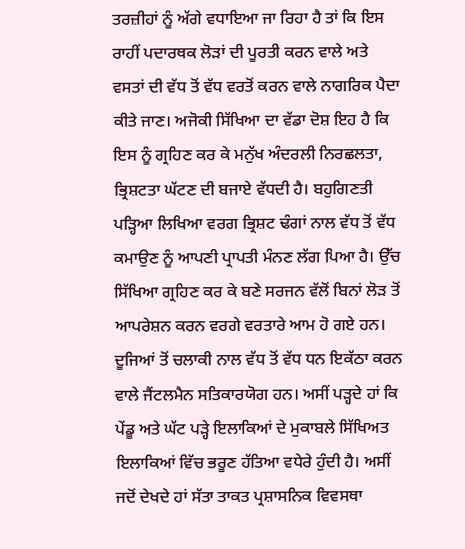ਤਰਜ਼ੀਹਾਂ ਨੂੰ ਅੱਗੇ ਵਧਾਇਆ ਜਾ ਰਿਹਾ ਹੈ ਤਾਂ ਕਿ ਇਸ ਰਾਹੀਂ ਪਦਾਰਥਕ ਲੋੜਾਂ ਦੀ ਪੂਰਤੀ ਕਰਨ ਵਾਲੇ ਅਤੇ ਵਸਤਾਂ ਦੀ ਵੱਧ ਤੋਂ ਵੱਧ ਵਰਤੋਂ ਕਰਨ ਵਾਲੇ ਨਾਗਰਿਕ ਪੈਦਾ ਕੀਤੇ ਜਾਣ। ਅਜੋਕੀ ਸਿੱਖਿਆ ਦਾ ਵੱਡਾ ਦੋਸ਼ ਇਹ ਹੈ ਕਿ ਇਸ ਨੂੰ ਗ੍ਰਹਿਣ ਕਰ ਕੇ ਮਨੁੱਖ ਅੰਦਰਲੀ ਨਿਰਛਲਤਾ, ਭ੍ਰਿਸ਼ਟਤਾ ਘੱਟਣ ਦੀ ਬਜਾਏ ਵੱਧਦੀ ਹੈ। ਬਹੁਗਿਣਤੀ ਪੜ੍ਹਿਆ ਲਿਖਿਆ ਵਰਗ ਭ੍ਰਿਸ਼ਟ ਢੰਗਾਂ ਨਾਲ ਵੱਧ ਤੋਂ ਵੱਧ ਕਮਾਉਣ ਨੂੰ ਆਪਣੀ ਪ੍ਰਾਪਤੀ ਮੰਨਣ ਲੱਗ ਪਿਆ ਹੈ। ਉੱਚ ਸਿੱਖਿਆ ਗ੍ਰਹਿਣ ਕਰ ਕੇ ਬਣੇ ਸਰਜਨ ਵੱਲੋਂ ਬਿਨਾਂ ਲੋੜ ਤੋਂ ਆਪਰੇਸ਼ਨ ਕਰਨ ਵਰਗੇ ਵਰਤਾਰੇ ਆਮ ਹੋ ਗਏ ਹਨ। ਦੂਜਿਆਂ ਤੋਂ ਚਲਾਕੀ ਨਾਲ ਵੱਧ ਤੋਂ ਵੱਧ ਧਨ ਇਕੱਠਾ ਕਰਨ ਵਾਲੇ ਜੈਂਟਲਮੈਨ ਸਤਿਕਾਰਯੋਗ ਹਨ। ਅਸੀਂ ਪੜ੍ਹਦੇ ਹਾਂ ਕਿ ਪੇਂਡੂ ਅਤੇ ਘੱਟ ਪੜ੍ਹੇ ਇਲਾਕਿਆਂ ਦੇ ਮੁਕਾਬਲੇ ਸਿੱਖਿਅਤ ਇਲਾਕਿਆਂ ਵਿੱਚ ਭਰੂਣ ਹੱਤਿਆ ਵਧੇਰੇ ਹੁੰਦੀ ਹੈ। ਅਸੀਂ ਜਦੋਂ ਦੇਖਦੇ ਹਾਂ ਸੱਤਾ ਤਾਕਤ ਪ੍ਰਸ਼ਾਸਨਿਕ ਵਿਵਸਥਾ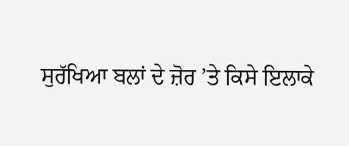ਸੁਰੱਖਿਆ ਬਲਾਂ ਦੇ ਜ਼ੋਰ ’ਤੇ ਕਿਸੇ ਇਲਾਕੇ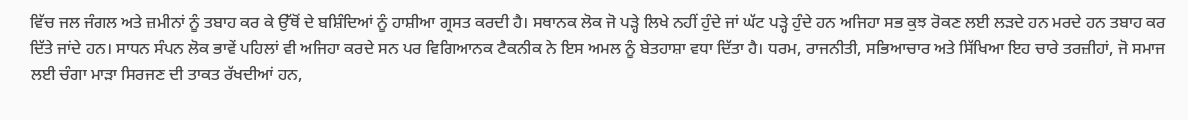ਵਿੱਚ ਜਲ ਜੰਗਲ ਅਤੇ ਜ਼ਮੀਨਾਂ ਨੂੰ ਤਬਾਹ ਕਰ ਕੇ ਉੱਥੋਂ ਦੇ ਬਸ਼ਿੰਦਿਆਂ ਨੂੰ ਹਾਸ਼ੀਆ ਗ੍ਰਸਤ ਕਰਦੀ ਹੈ। ਸਥਾਨਕ ਲੋਕ ਜੋ ਪੜ੍ਹੇ ਲਿਖੇ ਨਹੀਂ ਹੁੰਦੇ ਜਾਂ ਘੱਟ ਪੜ੍ਹੇ ਹੁੰਦੇ ਹਨ ਅਜਿਹਾ ਸਭ ਕੁਝ ਰੋਕਣ ਲਈ ਲੜਦੇ ਹਨ ਮਰਦੇ ਹਨ ਤਬਾਹ ਕਰ ਦਿੱਤੇ ਜਾਂਦੇ ਹਨ। ਸਾਧਨ ਸੰਪਨ ਲੋਕ ਭਾਵੇਂ ਪਹਿਲਾਂ ਵੀ ਅਜਿਹਾ ਕਰਦੇ ਸਨ ਪਰ ਵਿਗਿਆਨਕ ਟੈਕਨੀਕ ਨੇ ਇਸ ਅਮਲ ਨੂੰ ਬੇਤਹਾਸ਼ਾ ਵਧਾ ਦਿੱਤਾ ਹੈ। ਧਰਮ, ਰਾਜਨੀਤੀ, ਸਭਿਆਚਾਰ ਅਤੇ ਸਿੱਖਿਆ ਇਹ ਚਾਰੇ ਤਰਜ਼ੀਹਾਂ, ਜੋ ਸਮਾਜ ਲਈ ਚੰਗਾ ਮਾੜਾ ਸਿਰਜਣ ਦੀ ਤਾਕਤ ਰੱਖਦੀਆਂ ਹਨ,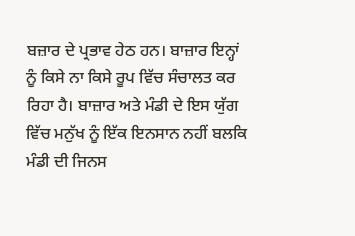ਬਜ਼ਾਰ ਦੇ ਪ੍ਰਭਾਵ ਹੇਠ ਹਨ। ਬਾਜ਼ਾਰ ਇਨ੍ਹਾਂ ਨੂੰ ਕਿਸੇ ਨਾ ਕਿਸੇ ਰੂਪ ਵਿੱਚ ਸੰਚਾਲਤ ਕਰ ਰਿਹਾ ਹੈ। ਬਾਜ਼ਾਰ ਅਤੇ ਮੰਡੀ ਦੇ ਇਸ ਯੁੱਗ ਵਿੱਚ ਮਨੁੱਖ ਨੂੰ ਇੱਕ ਇਨਸਾਨ ਨਹੀਂ ਬਲਕਿ ਮੰਡੀ ਦੀ ਜਿਨਸ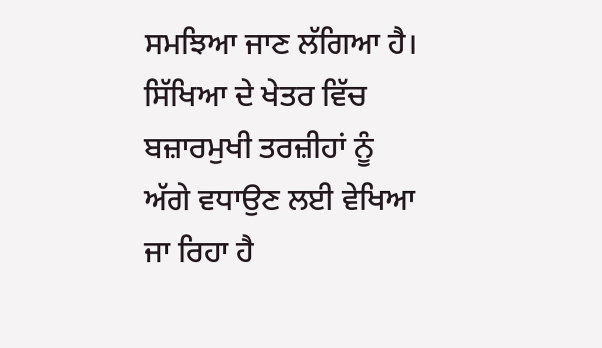ਸਮਝਿਆ ਜਾਣ ਲੱਗਿਆ ਹੈ। ਸਿੱਖਿਆ ਦੇ ਖੇਤਰ ਵਿੱਚ ਬਜ਼ਾਰਮੁਖੀ ਤਰਜ਼ੀਹਾਂ ਨੂੰ ਅੱਗੇ ਵਧਾਉਣ ਲਈ ਵੇਖਿਆ ਜਾ ਰਿਹਾ ਹੈ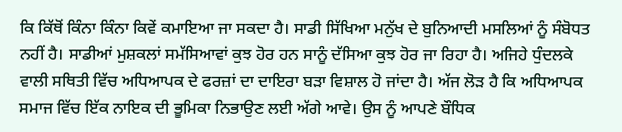ਕਿ ਕਿੱਥੋਂ ਕਿੰਨਾ ਕਿੰਨਾ ਕਿਵੇਂ ਕਮਾਇਆ ਜਾ ਸਕਦਾ ਹੈ। ਸਾਡੀ ਸਿੱਖਿਆ ਮਨੁੱਖ ਦੇ ਬੁਨਿਆਦੀ ਮਸਲਿਆਂ ਨੂੰ ਸੰਬੋਧਤ ਨਹੀਂ ਹੈ। ਸਾਡੀਆਂ ਮੁਸ਼ਕਲਾਂ ਸਮੱਸਿਆਵਾਂ ਕੁਝ ਹੋਰ ਹਨ ਸਾਨੂੰ ਦੱਸਿਆ ਕੁਝ ਹੋਰ ਜਾ ਰਿਹਾ ਹੈ। ਅਜਿਹੇ ਧੁੰਦਲਕੇ ਵਾਲੀ ਸਥਿਤੀ ਵਿੱਚ ਅਧਿਆਪਕ ਦੇ ਫਰਜ਼ਾਂ ਦਾ ਦਾਇਰਾ ਬੜਾ ਵਿਸ਼ਾਲ ਹੋ ਜਾਂਦਾ ਹੈ। ਅੱਜ ਲੋੜ ਹੈ ਕਿ ਅਧਿਆਪਕ ਸਮਾਜ ਵਿੱਚ ਇੱਕ ਨਾਇਕ ਦੀ ਭੂਮਿਕਾ ਨਿਭਾਉਣ ਲਈ ਅੱਗੇ ਆਵੇ। ਉਸ ਨੂੰ ਆਪਣੇ ਬੌਧਿਕ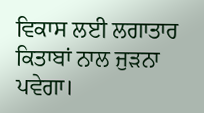ਵਿਕਾਸ ਲਈ ਲਗਾਤਾਰ ਕਿਤਾਬਾਂ ਨਾਲ ਜੁੜਨਾ ਪਵੇਗਾ।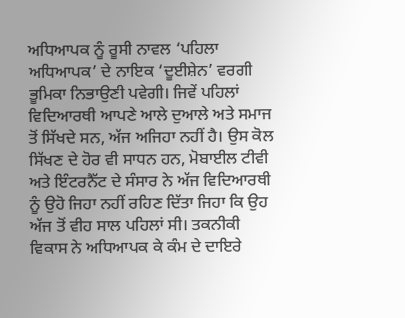ਅਧਿਆਪਕ ਨੂੰ ਰੂਸੀ ਨਾਵਲ ‘ਪਹਿਲਾ ਅਧਿਆਪਕ’ ਦੇ ਨਾਇਕ ‘ਦੂਈਸ਼ੇਨ’ ਵਰਗੀ ਭੂਮਿਕਾ ਨਿਭਾਉਣੀ ਪਵੇਗੀ। ਜਿਵੇਂ ਪਹਿਲਾਂ ਵਿਦਿਆਰਥੀ ਆਪਣੇ ਆਲੇ ਦੁਆਲੇ ਅਤੇ ਸਮਾਜ ਤੋਂ ਸਿੱਖਦੇ ਸਨ, ਅੱਜ ਅਜਿਹਾ ਨਹੀਂ ਹੈ। ਉਸ ਕੋਲ ਸਿੱਖਣ ਦੇ ਹੋਰ ਵੀ ਸਾਧਨ ਹਨ, ਮੋਬਾਈਲ ਟੀਵੀ ਅਤੇ ਇੰਟਰਨੈੱਟ ਦੇ ਸੰਸਾਰ ਨੇ ਅੱਜ ਵਿਦਿਆਰਥੀ ਨੂੰ ਉਹੋ ਜਿਹਾ ਨਹੀਂ ਰਹਿਣ ਦਿੱਤਾ ਜਿਹਾ ਕਿ ਉਹ ਅੱਜ ਤੋਂ ਵੀਹ ਸਾਲ ਪਹਿਲਾਂ ਸੀ। ਤਕਨੀਕੀ ਵਿਕਾਸ ਨੇ ਅਧਿਆਪਕ ਕੇ ਕੰਮ ਦੇ ਦਾਇਰੇ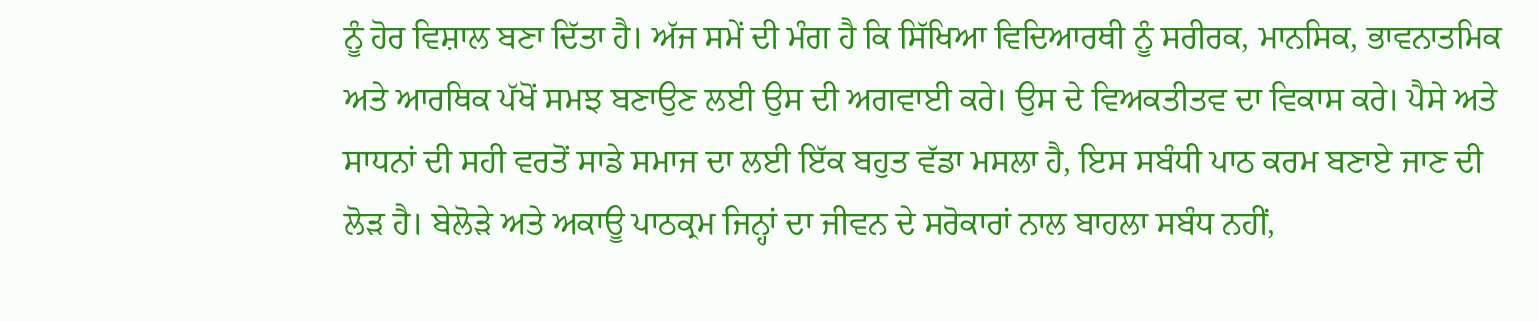ਨੂੰ ਹੋਰ ਵਿਸ਼ਾਲ ਬਣਾ ਦਿੱਤਾ ਹੈ। ਅੱਜ ਸਮੇਂ ਦੀ ਮੰਗ ਹੈ ਕਿ ਸਿੱਖਿਆ ਵਿਦਿਆਰਥੀ ਨੂੰ ਸਰੀਰਕ, ਮਾਨਸਿਕ, ਭਾਵਨਾਤਮਿਕ ਅਤੇ ਆਰਥਿਕ ਪੱਖੋਂ ਸਮਝ ਬਣਾਉਣ ਲਈ ਉਸ ਦੀ ਅਗਵਾਈ ਕਰੇ। ਉਸ ਦੇ ਵਿਅਕਤੀਤਵ ਦਾ ਵਿਕਾਸ ਕਰੇ। ਪੈਸੇ ਅਤੇ ਸਾਧਨਾਂ ਦੀ ਸਹੀ ਵਰਤੋਂ ਸਾਡੇ ਸਮਾਜ ਦਾ ਲਈ ਇੱਕ ਬਹੁਤ ਵੱਡਾ ਮਸਲਾ ਹੈ, ਇਸ ਸਬੰਧੀ ਪਾਠ ਕਰਮ ਬਣਾਏ ਜਾਣ ਦੀ ਲੋੜ ਹੈ। ਬੇਲੋੜੇ ਅਤੇ ਅਕਾਊ ਪਾਠਕ੍ਰਮ ਜਿਨ੍ਹਾਂ ਦਾ ਜੀਵਨ ਦੇ ਸਰੋਕਾਰਾਂ ਨਾਲ ਬਾਹਲਾ ਸਬੰਧ ਨਹੀਂ,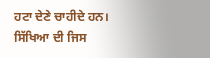ਹਟਾ ਦੇਣੇ ਚਾਹੀਦੇ ਹਨ। ਸਿੱਖਿਆ ਦੀ ਜਿਸ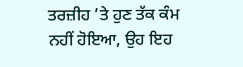ਤਰਜ਼ੀਹ ’ਤੇ ਹੁਣ ਤੱਕ ਕੰਮ ਨਹੀਂ ਹੋਇਆ, ਉਹ ਇਹ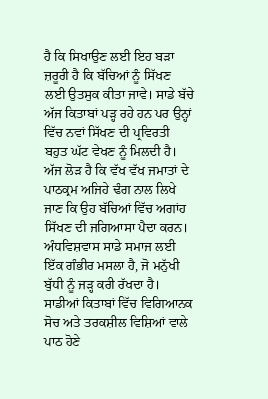ਹੈ ਕਿ ਸਿਖਾਉਣ ਲਈ ਇਹ ਬੜਾ ਜ਼ਰੂਰੀ ਹੈ ਕਿ ਬੱਚਿਆਂ ਨੂੰ ਸਿੱਖਣ ਲਈ ਉਤਸੁਕ ਕੀਤਾ ਜਾਵੇ। ਸਾਡੇ ਬੱਚੇ ਅੱਜ ਕਿਤਾਬਾਂ ਪੜ੍ਹ ਰਹੇ ਹਨ ਪਰ ਉਨ੍ਹਾਂ ਵਿੱਚ ਨਵਾਂ ਸਿੱਖਣ ਦੀ ਪ੍ਰਵਿਰਤੀ ਬਹੁਤ ਘੱਟ ਵੇਖਣ ਨੂੰ ਮਿਲਦੀ ਹੈ। ਅੱਜ ਲੋੜ ਹੈ ਕਿ ਵੱਖ ਵੱਖ ਜਮਾਤਾਂ ਦੇ ਪਾਠਕ੍ਰਮ ਅਜਿਹੇ ਢੰਗ ਨਾਲ ਲਿਖੇ ਜਾਣ ਕਿ ਉਹ ਬੱਚਿਆਂ ਵਿੱਚ ਅਗਾਂਹ ਸਿੱਖਣ ਦੀ ਜਗਿਆਸਾ ਪੈਦਾ ਕਰਨ। ਅੰਧਵਿਸ਼ਵਾਸ ਸਾਡੇ ਸਮਾਜ ਲਈ ਇੱਕ ਗੰਭੀਰ ਮਸਲਾ ਹੈ, ਜੋ ਮਨੁੱਖੀ ਬੁੱਧੀ ਨੂੰ ਜੜ੍ਹ ਕਰੀ ਰੱਖਦਾ ਹੈ। ਸਾਡੀਆਂ ਕਿਤਾਬਾਂ ਵਿੱਚ ਵਿਗਿਆਨਕ ਸੋਚ ਅਤੇ ਤਰਕਸ਼ੀਲ ਵਿਸ਼ਿਆਂ ਵਾਲੇ ਪਾਠ ਹੋਣੇ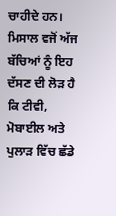ਚਾਹੀਦੇ ਹਨ। ਮਿਸਾਲ ਵਜੋਂ ਅੱਜ ਬੱਚਿਆਂ ਨੂੰ ਇਹ ਦੱਸਣ ਦੀ ਲੋੜ ਹੈ ਕਿ ਟੀਵੀ, ਮੋਬਾਈਲ ਅਤੇ ਪੁਲਾੜ ਵਿੱਚ ਛੱਡੇ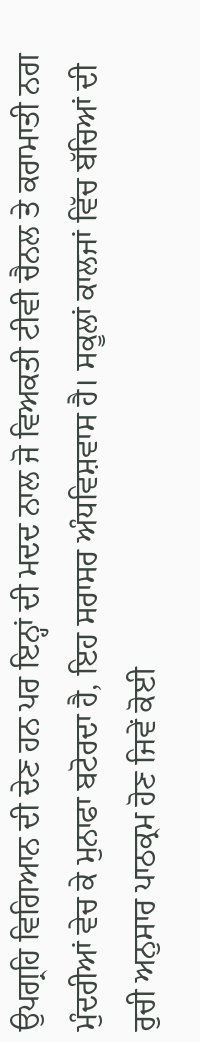ਉਪਗ੍ਰਹਿ ਵਿਗਿਆਨ ਦੀ ਦੇਣ ਹਨ ਪਰ ਇਨ੍ਹਾਂ ਦੀ ਮਦਦ ਨਾਲ ਜੋ ਵਿਅਕਤੀ ਟੀਵੀ ਚੈਨਲ ਤੇ ਕਰਾਮਾਤੀ ਨਗ ਮੁੰਦਰੀਆਂ ਵੇਚ ਕੇ ਮੁਨਾਫਾ ਬਟੋਰਦਾ ਹੈ, ਇਹ ਸਰਾਸਰ ਅੰਧਵਿਸ਼ਵਾਸ ਹੈ। ਸਕੂਲਾਂ ਕਾਲਜਾਂ ਵਿੱਚ ਬੱਚਿਆਂ ਦੀ ਰੁਚੀ ਅਨੁਸਾਰ ਪਾਠਕ੍ਰਮ ਹੋਣ ਜਿਵੇਂ ਕੋਈ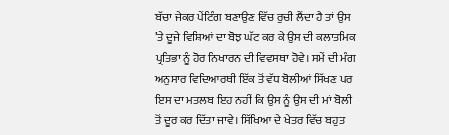ਬੱਚਾ ਜੇਕਰ ਪੇਂਟਿੰਗ ਬਣਾਉਣ ਵਿੱਚ ਰੁਚੀ ਲੈਂਦਾ ਹੈ ਤਾਂ ਉਸ ’ਤੇ ਦੂਜੇ ਵਿਸ਼ਿਆਂ ਦਾ ਬੋਝ ਘੱਟ ਕਰ ਕੇ ਉਸ ਦੀ ਕਲਾਤਮਿਕ ਪ੍ਰਤਿਭਾ ਨੂੰ ਹੋਰ ਨਿਖਾਰਨ ਦੀ ਵਿਵਸਥਾ ਹੋਵੇ। ਸਮੇਂ ਦੀ ਮੰਗ ਅਨੁਸਾਰ ਵਿਦਿਆਰਥੀ ਇੱਕ ਤੋਂ ਵੱਧ ਬੋਲੀਆਂ ਸਿੱਖਣ ਪਰ ਇਸ ਦਾ ਮਤਲਬ ਇਹ ਨਹੀਂ ਕਿ ਉਸ ਨੂੰ ਉਸ ਦੀ ਮਾਂ ਬੋਲੀ ਤੋਂ ਦੂਰ ਕਰ ਦਿੱਤਾ ਜਾਵੇ। ਸਿੱਖਿਆ ਦੇ ਖੇਤਰ ਵਿੱਚ ਬਹੁਤ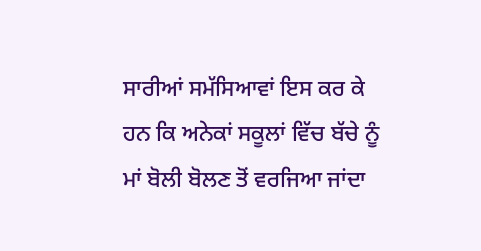ਸਾਰੀਆਂ ਸਮੱਸਿਆਵਾਂ ਇਸ ਕਰ ਕੇ ਹਨ ਕਿ ਅਨੇਕਾਂ ਸਕੂਲਾਂ ਵਿੱਚ ਬੱਚੇ ਨੂੰ ਮਾਂ ਬੋਲੀ ਬੋਲਣ ਤੋਂ ਵਰਜਿਆ ਜਾਂਦਾ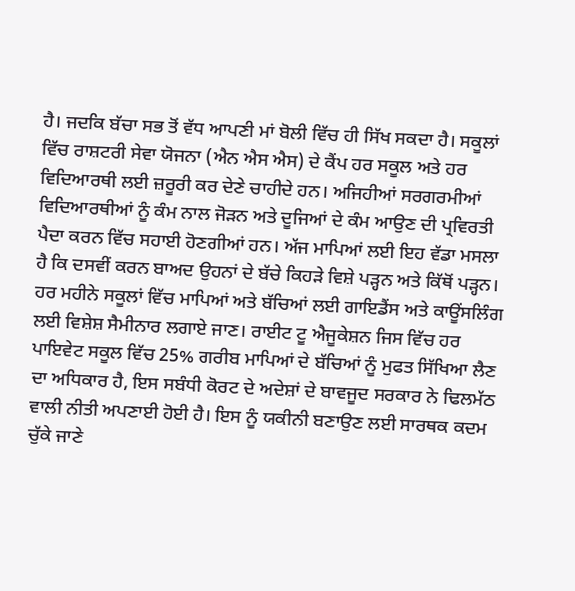ਹੈ। ਜਦਕਿ ਬੱਚਾ ਸਭ ਤੋਂ ਵੱਧ ਆਪਣੀ ਮਾਂ ਬੋਲੀ ਵਿੱਚ ਹੀ ਸਿੱਖ ਸਕਦਾ ਹੈ। ਸਕੂਲਾਂ ਵਿੱਚ ਰਾਸ਼ਟਰੀ ਸੇਵਾ ਯੋਜਨਾ (ਐਨ ਐਸ ਐਸ) ਦੇ ਕੈਂਪ ਹਰ ਸਕੂਲ ਅਤੇ ਹਰ ਵਿਦਿਆਰਥੀ ਲਈ ਜ਼ਰੂਰੀ ਕਰ ਦੇਣੇ ਚਾਹੀਦੇ ਹਨ। ਅਜਿਹੀਆਂ ਸਰਗਰਮੀਆਂ ਵਿਦਿਆਰਥੀਆਂ ਨੂੰ ਕੰਮ ਨਾਲ ਜੋੜਨ ਅਤੇ ਦੂਜਿਆਂ ਦੇ ਕੰਮ ਆਉਣ ਦੀ ਪ੍ਰਵਿਰਤੀ ਪੈਦਾ ਕਰਨ ਵਿੱਚ ਸਹਾਈ ਹੋਣਗੀਆਂ ਹਨ। ਅੱਜ ਮਾਪਿਆਂ ਲਈ ਇਹ ਵੱਡਾ ਮਸਲਾ ਹੈ ਕਿ ਦਸਵੀਂ ਕਰਨ ਬਾਅਦ ਉਹਨਾਂ ਦੇ ਬੱਚੇ ਕਿਹੜੇ ਵਿਸ਼ੇ ਪੜ੍ਹਨ ਅਤੇ ਕਿੱਥੋਂ ਪੜ੍ਹਨ। ਹਰ ਮਹੀਨੇ ਸਕੂਲਾਂ ਵਿੱਚ ਮਾਪਿਆਂ ਅਤੇ ਬੱਚਿਆਂ ਲਈ ਗਾਇਡੈਂਸ ਅਤੇ ਕਾਊਂਸਲਿੰਗ ਲਈ ਵਿਸ਼ੇਸ਼ ਸੈਮੀਨਾਰ ਲਗਾਏ ਜਾਣ। ਰਾਈਟ ਟੂ ਐਜੂਕੇਸ਼ਨ ਜਿਸ ਵਿੱਚ ਹਰ ਪਾਇਵੇਟ ਸਕੂਲ ਵਿੱਚ 25% ਗਰੀਬ ਮਾਪਿਆਂ ਦੇ ਬੱਚਿਆਂ ਨੂੰ ਮੁਫਤ ਸਿੱਖਿਆ ਲੈਣ ਦਾ ਅਧਿਕਾਰ ਹੈ, ਇਸ ਸਬੰਧੀ ਕੋਰਟ ਦੇ ਅਦੇਸ਼ਾਂ ਦੇ ਬਾਵਜੂਦ ਸਰਕਾਰ ਨੇ ਢਿਲਮੱਠ ਵਾਲੀ ਨੀਤੀ ਅਪਣਾਈ ਹੋਈ ਹੈ। ਇਸ ਨੂੰ ਯਕੀਨੀ ਬਣਾਉਣ ਲਈ ਸਾਰਥਕ ਕਦਮ ਚੁੱਕੇ ਜਾਣੇ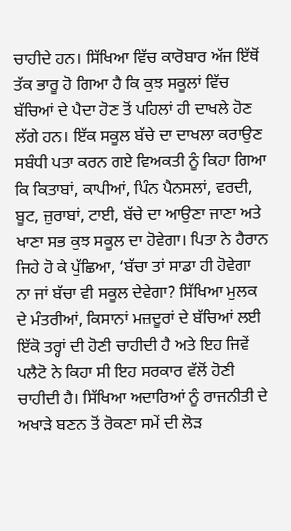ਚਾਹੀਦੇ ਹਨ। ਸਿੱਖਿਆ ਵਿੱਚ ਕਾਰੋਬਾਰ ਅੱਜ ਇੱਥੋਂ ਤੱਕ ਭਾਰੂ ਹੋ ਗਿਆ ਹੈ ਕਿ ਕੁਝ ਸਕੂਲਾਂ ਵਿੱਚ ਬੱਚਿਆਂ ਦੇ ਪੈਦਾ ਹੋਣ ਤੋਂ ਪਹਿਲਾਂ ਹੀ ਦਾਖਲੇ ਹੋਣ ਲੱਗੇ ਹਨ। ਇੱਕ ਸਕੂਲ ਬੱਚੇ ਦਾ ਦਾਖਲਾ ਕਰਾਉਣ ਸਬੰਧੀ ਪਤਾ ਕਰਨ ਗਏ ਵਿਅਕਤੀ ਨੂੰ ਕਿਹਾ ਗਿਆ ਕਿ ਕਿਤਾਬਾਂ, ਕਾਪੀਆਂ, ਪਿੰਨ ਪੈਨਸਲਾਂ, ਵਰਦੀ, ਬੂਟ, ਜ਼ੁਰਾਬਾਂ, ਟਾਈ, ਬੱਚੇ ਦਾ ਆਉਣਾ ਜਾਣਾ ਅਤੇ ਖਾਣਾ ਸਭ ਕੁਝ ਸਕੂਲ ਦਾ ਹੋਵੇਗਾ। ਪਿਤਾ ਨੇ ਹੈਰਾਨ ਜਿਹੇ ਹੋ ਕੇ ਪੁੱਛਿਆ, ‘ਬੱਚਾ ਤਾਂ ਸਾਡਾ ਹੀ ਹੋਵੇਗਾ ਨਾ ਜਾਂ ਬੱਚਾ ਵੀ ਸਕੂਲ ਦੇਵੇਗਾ? ਸਿੱਖਿਆ ਮੁਲਕ ਦੇ ਮੰਤਰੀਆਂ, ਕਿਸਾਨਾਂ ਮਜ਼ਦੂਰਾਂ ਦੇ ਬੱਚਿਆਂ ਲਈ ਇੱਕੋ ਤਰ੍ਹਾਂ ਦੀ ਹੋਣੀ ਚਾਹੀਦੀ ਹੈ ਅਤੇ ਇਹ ਜਿਵੇਂ ਪਲੈਟੋ ਨੇ ਕਿਹਾ ਸੀ ਇਹ ਸਰਕਾਰ ਵੱਲੋਂ ਹੋਣੀ ਚਾਹੀਦੀ ਹੈ। ਸਿੱਖਿਆ ਅਦਾਰਿਆਂ ਨੂੰ ਰਾਜਨੀਤੀ ਦੇ ਅਖਾੜੇ ਬਣਨ ਤੋਂ ਰੋਕਣਾ ਸਮੇਂ ਦੀ ਲੋੜ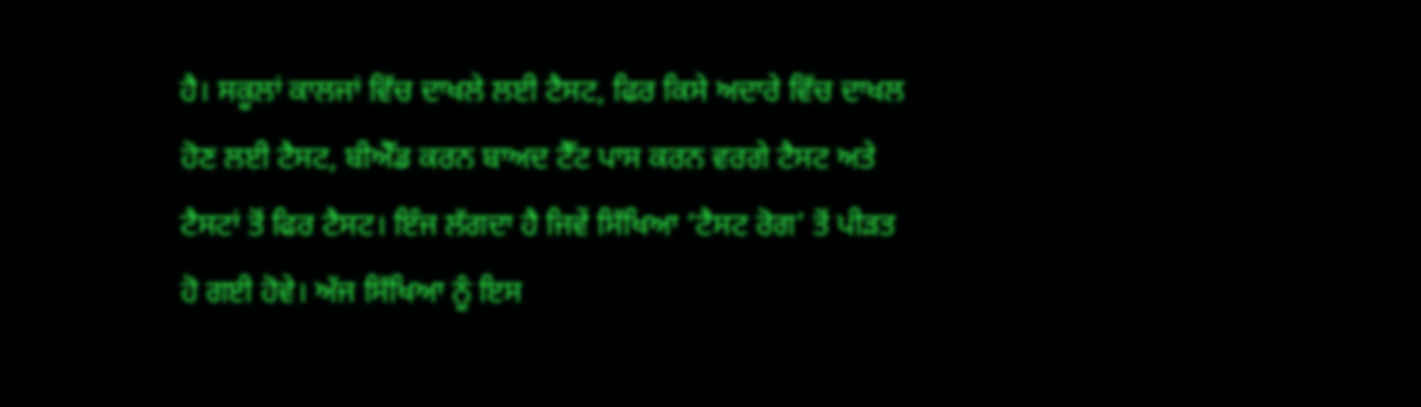ਹੈ। ਸਕੂਲਾਂ ਕਾਲਜਾਂ ਵਿੱਚ ਦਾਖਲੇ ਲਈ ਟੈਸਟ, ਫਿਰ ਕਿਸੇ ਅਦਾਰੇ ਵਿੱਚ ਦਾਖਲ ਹੋਣ ਲਈ ਟੈਸਟ, ਬੀਐੱਡ ਕਰਨ ਬਾਅਦ ਟੈੱਟ ਪਾਸ ਕਰਨ ਵਰਗੇ ਟੈਸਟ ਅਤੇ ਟੈਸਟਾਂ ਤੋਂ ਫਿਰ ਟੈਸਟ। ਇੰਜ ਲੱਗਦਾ ਹੈ ਜਿਵੇਂ ਸਿੱਖਿਆ ‘ਟੈਸਟ ਰੋਗ’ ਤੋਂ ਪੀੜਤ ਹੋ ਗਈ ਹੋਵੇ। ਅੱਜ ਸਿੱਖਿਆ ਨੂੰ ਇਸ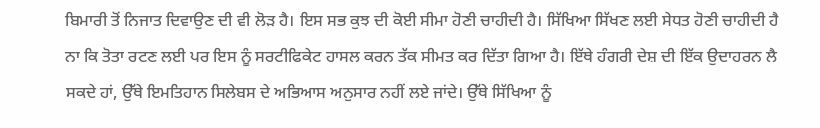ਬਿਮਾਰੀ ਤੋਂ ਨਿਜਾਤ ਦਿਵਾਉਣ ਦੀ ਵੀ ਲੋੜ ਹੈ। ਇਸ ਸਭ ਕੁਝ ਦੀ ਕੋਈ ਸੀਮਾ ਹੋਣੀ ਚਾਹੀਦੀ ਹੈ। ਸਿੱਖਿਆ ਸਿੱਖਣ ਲਈ ਸੇਧਤ ਹੋਣੀ ਚਾਹੀਦੀ ਹੈ ਨਾ ਕਿ ਤੋਤਾ ਰਟਣ ਲਈ ਪਰ ਇਸ ਨੂੰ ਸਰਟੀਫਿਕੇਟ ਹਾਸਲ ਕਰਨ ਤੱਕ ਸੀਮਤ ਕਰ ਦਿੱਤਾ ਗਿਆ ਹੈ। ਇੱਥੇ ਹੰਗਰੀ ਦੇਸ਼ ਦੀ ਇੱਕ ਉਦਾਹਰਨ ਲੈ ਸਕਦੇ ਹਾਂ, ਉੱਥੇ ਇਮਤਿਹਾਨ ਸਿਲੇਬਸ ਦੇ ਅਭਿਆਸ ਅਨੁਸਾਰ ਨਹੀਂ ਲਏ ਜਾਂਦੇ। ਉੱਥੇ ਸਿੱਖਿਆ ਨੂੰ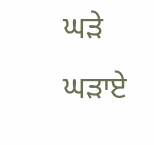ਘੜੇ ਘੜਾਏ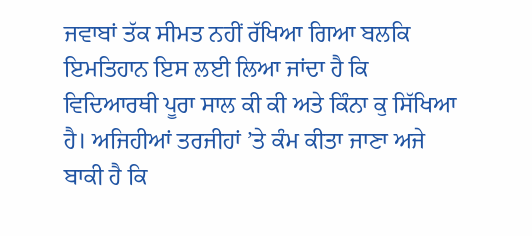ਜਵਾਬਾਂ ਤੱਕ ਸੀਮਤ ਨਹੀਂ ਰੱਖਿਆ ਗਿਆ ਬਲਕਿ ਇਮਤਿਹਾਨ ਇਸ ਲਈ ਲਿਆ ਜਾਂਦਾ ਹੈ ਕਿ ਵਿਦਿਆਰਥੀ ਪੂਰਾ ਸਾਲ ਕੀ ਕੀ ਅਤੇ ਕਿੰਨਾ ਕੁ ਸਿੱਖਿਆ ਹੈ। ਅਜਿਹੀਆਂ ਤਰਜੀਹਾਂ ’ਤੇ ਕੰਮ ਕੀਤਾ ਜਾਣਾ ਅਜੇ ਬਾਕੀ ਹੈ ਕਿ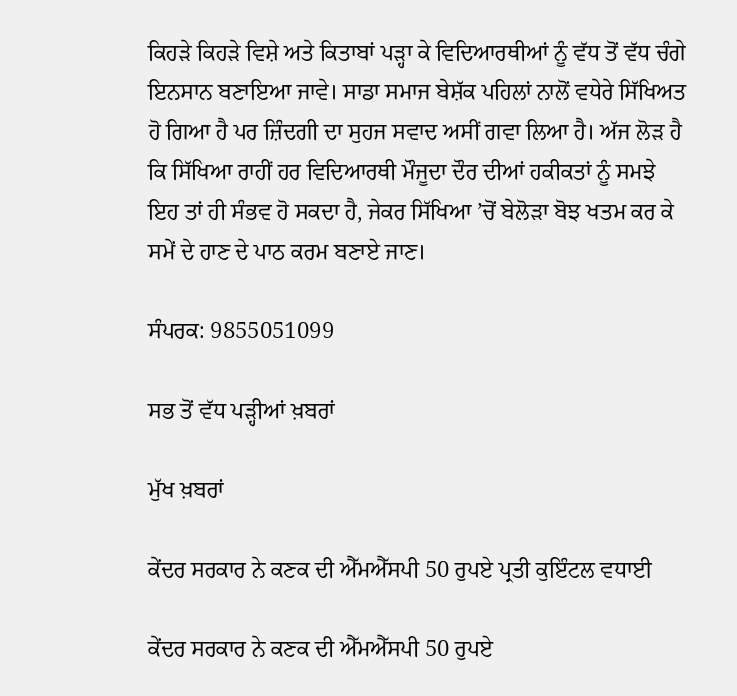ਕਿਹੜੇ ਕਿਹੜੇ ਵਿਸ਼ੇ ਅਤੇ ਕਿਤਾਬਾਂ ਪੜ੍ਹਾ ਕੇ ਵਿਦਿਆਰਥੀਆਂ ਨੂੰ ਵੱਧ ਤੋਂ ਵੱਧ ਚੰਗੇ ਇਨਸਾਨ ਬਣਾਇਆ ਜਾਵੇ। ਸਾਡਾ ਸਮਾਜ ਬੇਸ਼ੱਕ ਪਹਿਲਾਂ ਨਾਲੋਂ ਵਧੇਰੇ ਸਿੱਖਿਅਤ ਹੋ ਗਿਆ ਹੈ ਪਰ ਜ਼ਿੰਦਗੀ ਦਾ ਸੁਹਜ ਸਵਾਦ ਅਸੀਂ ਗਵਾ ਲਿਆ ਹੈ। ਅੱਜ ਲੋੜ ਹੈ ਕਿ ਸਿੱਖਿਆ ਰਾਹੀਂ ਹਰ ਵਿਦਿਆਰਥੀ ਮੌਜੂਦਾ ਦੌਰ ਦੀਆਂ ਹਕੀਕਤਾਂ ਨੂੰ ਸਮਝੇ ਇਹ ਤਾਂ ਹੀ ਸੰਭਵ ਹੋ ਸਕਦਾ ਹੈ, ਜੇਕਰ ਸਿੱਖਿਆ ’ਚੋਂ ਬੇਲੋੜਾ ਬੋਝ ਖਤਮ ਕਰ ਕੇ ਸਮੇਂ ਦੇ ਹਾਣ ਦੇ ਪਾਠ ਕਰਮ ਬਣਾਏ ਜਾਣ।

ਸੰਪਰਕ: 9855051099

ਸਭ ਤੋਂ ਵੱਧ ਪੜ੍ਹੀਆਂ ਖ਼ਬਰਾਂ

ਮੁੱਖ ਖ਼ਬਰਾਂ

ਕੇਂਦਰ ਸਰਕਾਰ ਨੇ ਕਣਕ ਦੀ ਐੱਮਐੱਸਪੀ 50 ਰੁਪਏ ਪ੍ਰਤੀ ਕੁਇੰਟਲ ਵਧਾਈ

ਕੇਂਦਰ ਸਰਕਾਰ ਨੇ ਕਣਕ ਦੀ ਐੱਮਐੱਸਪੀ 50 ਰੁਪਏ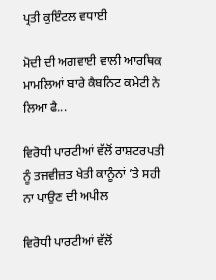ਪ੍ਰਤੀ ਕੁਇੰਟਲ ਵਧਾਈ

ਮੋਦੀ ਦੀ ਅਗਵਾਈ ਵਾਲੀ ਆਰਥਿਕ ਮਾਮਲਿਆਂ ਬਾਰੇ ਕੈਬਨਿਟ ਕਮੇਟੀ ਨੇ ਲਿਆ ਫੈ...

ਵਿਰੋਧੀ ਪਾਰਟੀਆਂ ਵੱਲੋਂ ਰਾਸ਼ਟਰਪਤੀ ਨੂੰ ਤਜਵੀਜ਼ਤ ਖੇਤੀ ਕਾਨੂੰਨਾਂ ’ਤੇ ਸਹੀ ਨਾ ਪਾਉਣ ਦੀ ਅਪੀਲ

ਵਿਰੋਧੀ ਪਾਰਟੀਆਂ ਵੱਲੋਂ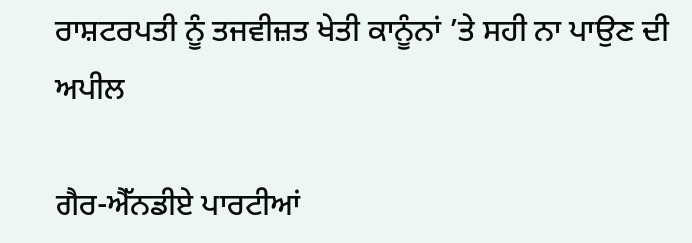ਰਾਸ਼ਟਰਪਤੀ ਨੂੰ ਤਜਵੀਜ਼ਤ ਖੇਤੀ ਕਾਨੂੰਨਾਂ ’ਤੇ ਸਹੀ ਨਾ ਪਾਉਣ ਦੀ ਅਪੀਲ

ਗੈਰ-ਐੱਨਡੀਏ ਪਾਰਟੀਆਂ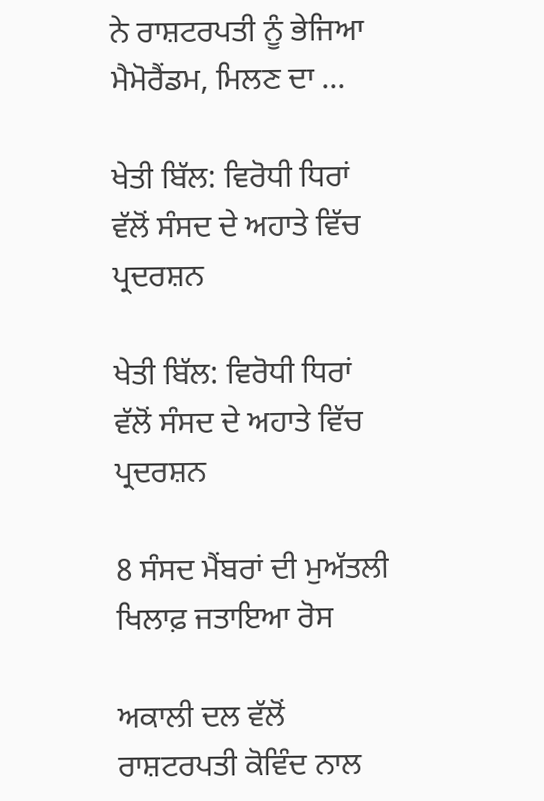ਨੇ ਰਾਸ਼ਟਰਪਤੀ ਨੂੰ ਭੇਜਿਆ ਮੈਮੋਰੈਂਡਮ, ਮਿਲਣ ਦਾ ...

ਖੇਤੀ ਬਿੱਲ: ਵਿਰੋਧੀ ਧਿਰਾਂ ਵੱਲੋਂ ਸੰਸਦ ਦੇ ਅਹਾਤੇ ਵਿੱਚ ਪ੍ਰਦਰਸ਼ਨ

ਖੇਤੀ ਬਿੱਲ: ਵਿਰੋਧੀ ਧਿਰਾਂ ਵੱਲੋਂ ਸੰਸਦ ਦੇ ਅਹਾਤੇ ਵਿੱਚ ਪ੍ਰਦਰਸ਼ਨ

8 ਸੰਸਦ ਮੈਂਬਰਾਂ ਦੀ ਮੁਅੱਤਲੀ ਖਿਲਾਫ਼ ਜਤਾਇਆ ਰੋਸ

ਅਕਾਲੀ ਦਲ ਵੱਲੋਂ ਰਾਸ਼ਟਰਪਤੀ ਕੋਵਿੰਦ ਨਾਲ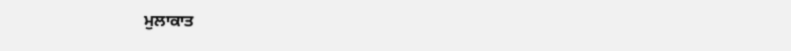ਮੁਲਾਕਾਤ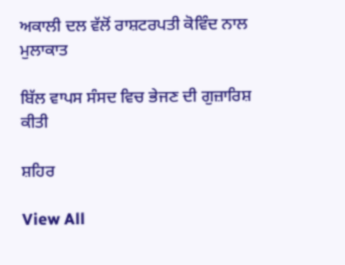ਅਕਾਲੀ ਦਲ ਵੱਲੋਂ ਰਾਸ਼ਟਰਪਤੀ ਕੋਵਿੰਦ ਨਾਲ ਮੁਲਾਕਾਤ

ਬਿੱਲ ਵਾਪਸ ਸੰਸਦ ਵਿਚ ਭੇਜਣ ਦੀ ਗੁਜ਼ਾਰਿਸ਼ ਕੀਤੀ

ਸ਼ਹਿਰ

View All